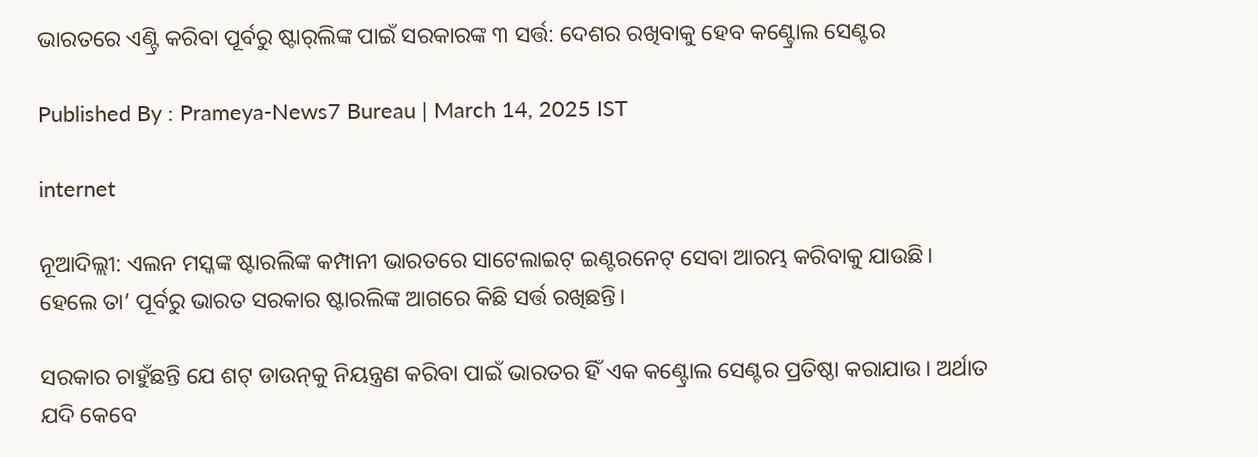ଭାରତରେ ଏଣ୍ଟ୍ରି କରିବା ପୂର୍ବରୁ ଷ୍ଟାର୍‌ଲିଙ୍କ ପାଇଁ ସରକାରଙ୍କ ୩ ସର୍ତ୍ତ: ଦେଶର ରଖିବାକୁ ହେବ କଣ୍ଟ୍ରୋଲ ସେଣ୍ଟର

Published By : Prameya-News7 Bureau | March 14, 2025 IST

internet

ନୂଆଦିଲ୍ଲୀ: ଏଲନ ମସ୍କଙ୍କ ଷ୍ଟାରଲିଙ୍କ କମ୍ପାନୀ ଭାରତରେ ସାଟେଲାଇଟ୍ ଇଣ୍ଟରନେଟ୍ ସେବା ଆରମ୍ଭ କରିବାକୁ ଯାଉଛି। ହେଲେ ତା’ ପୂର୍ବରୁ ଭାରତ ସରକାର ଷ୍ଟାରଲିଙ୍କ ଆଗରେ କିଛି ସର୍ତ୍ତ ରଖିଛନ୍ତି।

ସରକାର ଚାହୁଁଛନ୍ତି ଯେ ଶଟ୍‌ ଡାଉନ୍‌କୁ ନିୟନ୍ତ୍ରଣ କରିବା ପାଇଁ ଭାରତର ହିଁ ଏକ କଣ୍ଟ୍ରୋଲ ସେଣ୍ଟର ପ୍ରତିଷ୍ଠା କରାଯାଉ। ଅର୍ଥାତ ଯଦି କେବେ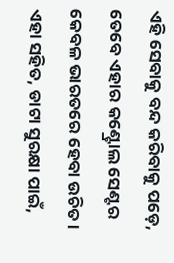ଏହି ସେବାକୁ ବନ୍ଦ କରିବାକୁ ପଡ଼େ, ତେବେ ଏହାର କଣ୍ଟ୍ରୋଲ ସେଣ୍ଟର କେବଳ ଭାରତରେ ହେବା ଉଚିତ। ଏହା ସହିତ, ଡାଟା ସୁରକ୍ଷା ପାଇଁ,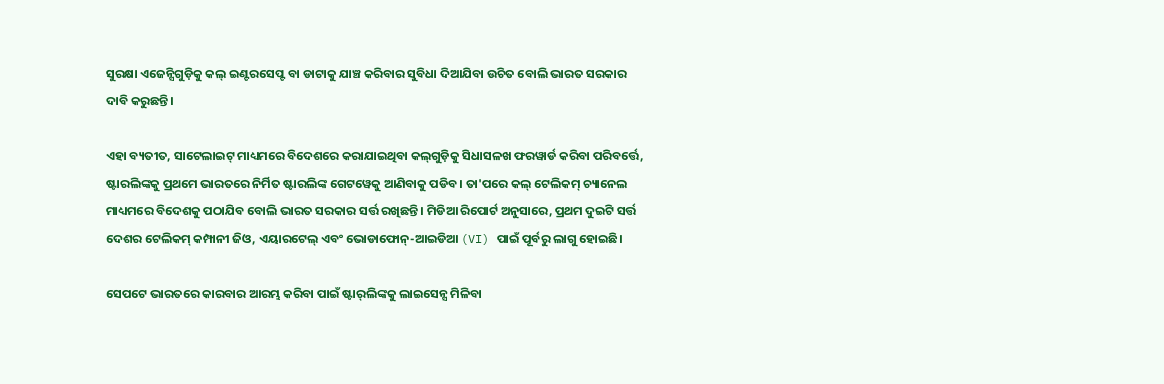ସୁରକ୍ଷା ଏଜେନ୍ସିଗୁଡ଼ିକୁ କଲ୍ ଇଣ୍ଟରସେପ୍ଟ ବା ଡାଟାକୁ ଯାଞ୍ଚ କରିବାର ସୁବିଧା ଦିଆଯିବା ଉଚିତ ବୋଲି ଭାରତ ସରକାର ଦାବି କରୁଛନ୍ତି।

ଏହା ବ୍ୟତୀତ, ସାଟେଲାଇଟ୍ ମାଧ୍ୟମରେ ବିଦେଶରେ କରାଯାଇଥିବା କଲ୍‌ଗୁଡ଼ିକୁ ସିଧାସଳଖ ଫରୱାର୍ଡ କରିବା ପରିବର୍ତ୍ତେ, ଷ୍ଟାରଲିଙ୍କକୁ ପ୍ରଥମେ ଭାରତରେ ନିର୍ମିତ ଷ୍ଟାରଲିଙ୍କ ଗେଟୱେକୁ ଆଣିବାକୁ ପଡିବ। ତା'ପରେ କଲ୍ ଟେଲିକମ୍ ଚ୍ୟାନେଲ ମାଧ୍ୟମରେ ବିଦେଶକୁ ପଠାଯିବ ବୋଲି ଭାରତ ସରକାର ସର୍ତ୍ତ ରଖିଛନ୍ତି। ମିଡିଆ ରିପୋର୍ଟ ଅନୁସାରେ, ପ୍ରଥମ ଦୁଇଟି ସର୍ତ୍ତ ଦେଶର ଟେଲିକମ୍ କମ୍ପାନୀ ଜିଓ, ଏୟାରଟେଲ୍ ଏବଂ ଭୋଡାଫୋନ୍-ଆଇଡିଆ (VI) ପାଇଁ ପୂର୍ବରୁ ଲାଗୁ ହୋଇଛି।

ସେପଟେ ଭାରତରେ କାରବାର ଆରମ୍ଭ କରିବା ପାଇଁ ଷ୍ଟାର୍‌ଲିଙ୍କକୁ ଲାଇସେନ୍ସ ମିଳିବା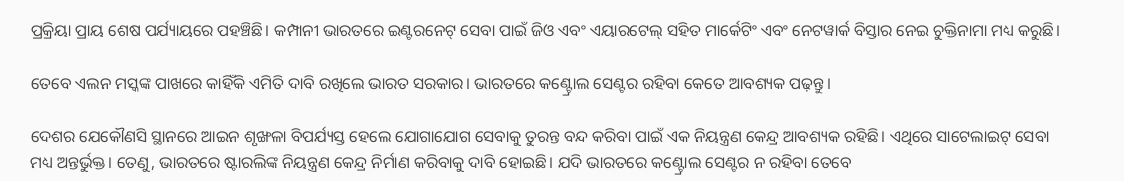ପ୍ରକ୍ରିୟା ପ୍ରାୟ ଶେଷ ପର୍ଯ୍ୟାୟରେ ପହଞ୍ଚିଛି। କମ୍ପାନୀ ଭାରତରେ ଇଣ୍ଟରନେଟ୍ ସେବା ପାଇଁ ଜିଓ ଏବଂ ଏୟାରଟେଲ୍ ସହିତ ମାର୍କେଟିଂ ଏବଂ ନେଟୱାର୍କ ବିସ୍ତାର ନେଇ ଚୁକ୍ତିନାମା ମଧ୍ୟ କରୁଛି।

ତେବେ ଏଲନ ମସ୍କଙ୍କ ପାଖରେ କାହିଁକି ଏମିତି ଦାବି ରଖିଲେ ଭାରତ ସରକାର। ଭାରତରେ କଣ୍ଟ୍ରୋଲ ସେଣ୍ଟର ରହିବା କେତେ ଆବଶ୍ୟକ ପଢ଼ନ୍ତୁ।

ଦେଶର ଯେକୌଣସି ସ୍ଥାନରେ ଆଇନ ଶୃଙ୍ଖଳା ବିପର୍ଯ୍ୟସ୍ତ ହେଲେ ଯୋଗାଯୋଗ ସେବାକୁ ତୁରନ୍ତ ବନ୍ଦ କରିବା ପାଇଁ ଏକ ନିୟନ୍ତ୍ରଣ କେନ୍ଦ୍ର ଆବଶ୍ୟକ ରହିଛି। ଏଥିରେ ସାଟେଲାଇଟ୍ ସେବା ମଧ୍ୟ ଅନ୍ତର୍ଭୁକ୍ତ। ତେଣୁ, ଭାରତରେ ଷ୍ଟାରଲିଙ୍କ ନିୟନ୍ତ୍ରଣ କେନ୍ଦ୍ର ନିର୍ମାଣ କରିବାକୁ ଦାବି ହୋଇଛି। ଯଦି ଭାରତରେ କଣ୍ଟ୍ରୋଲ ସେଣ୍ଟର ନ ରହିବା ତେବେ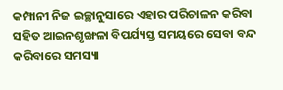କମ୍ପାନୀ ନିଜ ଇଚ୍ଛାନୁସାରେ ଏହାର ପରିଚାଳନ କରିବା ସହିତ ଆଇନଶୃଙ୍ଖଳା ବିପର୍ଯ୍ୟସ୍ତ ସମୟରେ ସେବା ବନ୍ଦ କରିବାରେ ସମସ୍ୟା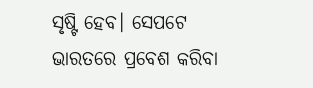ସୃଷ୍ଟି ହେବ। ସେପଟେ ଭାରତରେ ପ୍ରବେଶ କରିବା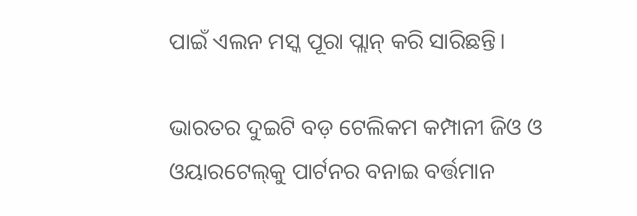ପାଇଁ ଏଲନ ମସ୍କ ପୂରା ପ୍ଲାନ୍ କରି ସାରିଛନ୍ତି।

ଭାରତର ଦୁଇଟି ବଡ଼ ଟେଲିକମ କମ୍ପାନୀ ଜିଓ ଓ ଓୟାରଟେଲ୍‌କୁ ପାର୍ଟନର ବନାଇ ବର୍ତ୍ତମାନ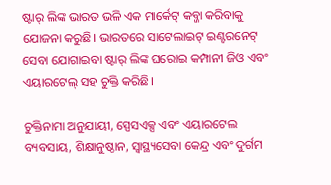ଷ୍ଟାର୍‌ ଲିଙ୍କ ଭାରତ ଭଳି ଏକ ମାର୍କେଟ୍‌ କବ୍ଜା କରିବାକୁ ଯୋଜନା କରୁଛି। ଭାରତରେ ସାଟେଲାଇଟ୍ ଇଣ୍ଟରନେଟ୍ ସେବା ଯୋଗାଇବା ଷ୍ଟାର୍‌ ଲିଙ୍କ ଘରୋଇ କମ୍ପାନୀ ଜିଓ ଏବଂ ଏୟାରଟେଲ୍ ସହ ଚୁକ୍ତି କରିଛି।

ଚୁକ୍ତିନାମା ଅନୁଯାୟୀ, ସ୍ପେସଏକ୍ସ ଏବଂ ଏୟାରଟେଲ ବ୍ୟବସାୟ, ଶିକ୍ଷାନୁଷ୍ଠାନ, ସ୍ୱାସ୍ଥ୍ୟସେବା କେନ୍ଦ୍ର ଏବଂ ଦୁର୍ଗମ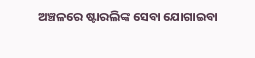ଅଞ୍ଚଳରେ ଷ୍ଟାରଲିଙ୍କ ସେବା ଯୋଗାଇବା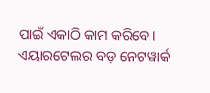ପାଇଁ ଏକାଠି କାମ କରିବେ। ଏୟାରଟେଲର ବଡ଼ ନେଟୱାର୍କ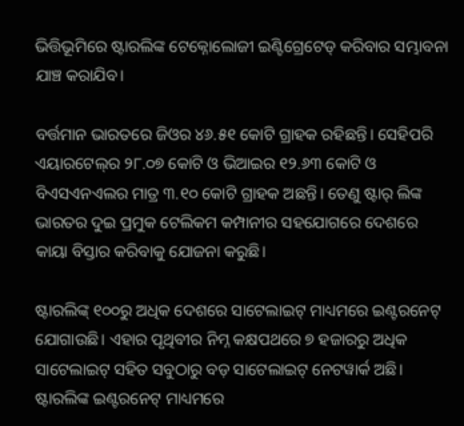ଭିତ୍ତିଭୂମିରେ ଷ୍ଟାରଲିଙ୍କ ଟେକ୍ନୋଲୋଜୀ ଇଣ୍ଟିଗ୍ରେଟେଡ୍ କରିବାର ସମ୍ଭାବନା ଯାଞ୍ଚ କରାଯିବ।

ବର୍ତ୍ତମାନ ଭାରତରେ ଜିଓର ୪୬.୫୧ କୋଟି ଗ୍ରାହକ ରହିଛନ୍ତି। ସେହିପରି ଏୟାରଟେଲ୍‌ର ୨୮.୦୭ କୋଟି ଓ ଭିଆଇର ୧୨.୬୩ କୋଟି ଓ ବିଏସଏନଏଲର ମାତ୍ର ୩.୧୦ କୋଟି ଗ୍ରାହକ ଅଛନ୍ତି। ତେଣୁ ଷ୍ଟାର୍‌ ଲିଙ୍କ ଭାରତର ଦୁଇ ପ୍ରମୁକ ଟେଲିକମ କମ୍ପାନୀର ସହଯୋଗରେ ଦେଶରେ କାୟା ବିସ୍ତାର କରିବାକୁ ଯୋଜନା କରୁଛି।

ଷ୍ଟାରଲିଙ୍କ୍ ୧୦୦ରୁ ଅଧିକ ଦେଶରେ ସାଟେଲାଇଟ୍ ମାଧ୍ୟମରେ ଇଣ୍ଟରନେଟ୍ ଯୋଗାଉଛି। ଏହାର ପୃଥିବୀର ନିମ୍ନ କକ୍ଷପଥରେ ୭ ହଜାରରୁ ଅଧିକ ସାଟେଲାଇଟ୍ ସହିତ ସବୁଠାରୁ ବଡ଼ ସାଟେଲାଇଟ୍ ନେଟୱାର୍କ ଅଛି। ଷ୍ଟାରଲିଙ୍କ ଇଣ୍ଟରନେଟ୍ ମାଧ୍ୟମରେ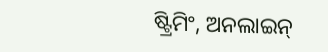ଷ୍ଟ୍ରିମିଂ, ଅନଲାଇନ୍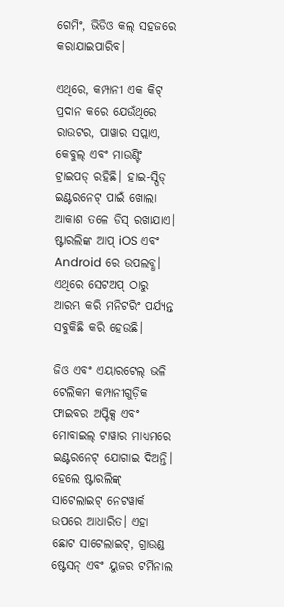ଗେମିଂ, ଭିଡିଓ କଲ୍ ସହଜରେ କରାଯାଇପାରିବ।

ଏଥିରେ, କମ୍ପାନୀ ଏକ କିଟ୍ ପ୍ରଦାନ କରେ ଯେଉଁଥିରେ ରାଉଟର, ପାୱାର ସପ୍ଲାଏ, କେବୁଲ୍ ଏବଂ ମାଉଣ୍ଟିଂ ଟ୍ରାଇପଡ୍ ରହିଛି। ହାଇ-ସ୍ପିଡ୍ ଇଣ୍ଟରନେଟ୍ ପାଇଁ ଖୋଲା ଆକାଶ ତଳେ ଡିସ୍ ରଖାଯାଏ। ଷ୍ଟାରଲିଙ୍କ ଆପ୍ iOS ଏବଂ Android ରେ ଉପଲବ୍ଧ। ଏଥିରେ ସେଟଅପ୍ ଠାରୁ ଆରମ୍ଭ କରି ମନିଟରିଂ ପର୍ଯ୍ୟନ୍ତ ସବୁକିଛି କରି ହେଉଛି।

ଜିଓ ଏବଂ ଏୟାରଟେଲ୍ ଭଳି ଟେଲିକମ କମ୍ପାନୀଗୁଡ଼ିକ ଫାଇବର ଅପ୍ଟିକ୍ସ ଏବଂ ମୋବାଇଲ୍ ଟାୱାର ମାଧ୍ୟମରେ ଇଣ୍ଟରନେଟ୍ ଯୋଗାଇ ଦିଅନ୍ତି। ହେଲେ ଷ୍ଟାରଲିଙ୍କ୍ ସାଟେଲାଇଟ୍ ନେଟୱାର୍କ ଉପରେ ଆଧାରିତ। ଏହା ଛୋଟ ସାଟେଲାଇଟ୍, ଗ୍ରାଉଣ୍ଡ ଷ୍ଟେସନ୍ ଏବଂ ୟୁଜର ଟର୍ମିନାଲ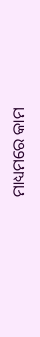ମାଧ୍ୟମରେ କାମ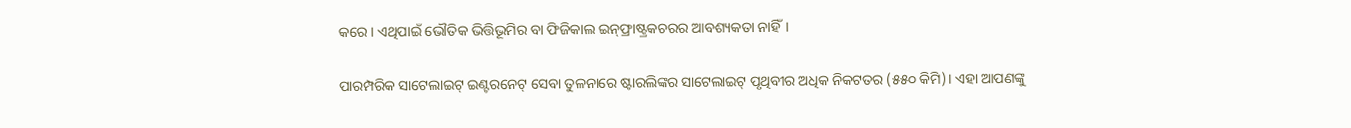କରେ। ଏଥିପାଇଁ ଭୌତିକ ଭିତ୍ତିଭୂମିର ବା ଫିଜିକାଲ ଇନ୍‌ଫ୍ରାଷ୍ଟ୍ରକଚରର ଆବଶ୍ୟକତା ନାହିଁ।

ପାରମ୍ପରିକ ସାଟେଲାଇଟ୍ ଇଣ୍ଟରନେଟ୍ ସେବା ତୁଳନାରେ ଷ୍ଟାରଲିଙ୍କର ସାଟେଲାଇଟ୍ ପୃଥିବୀର ଅଧିକ ନିକଟତର (୫୫୦ କିମି)। ଏହା ଆପଣଙ୍କୁ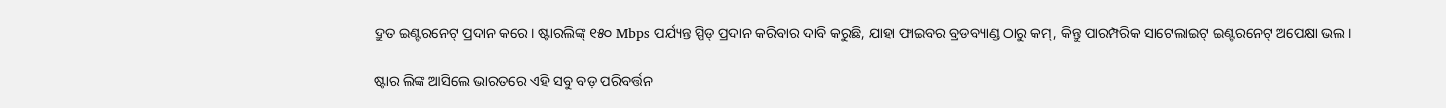ଦ୍ରୁତ ଇଣ୍ଟରନେଟ୍ ପ୍ରଦାନ କରେ। ଷ୍ଟାରଲିଙ୍କ୍ ୧୫୦ Mbps ପର୍ଯ୍ୟନ୍ତ ସ୍ପିଡ୍ ପ୍ରଦାନ କରିବାର ଦାବି କରୁଛି, ଯାହା ଫାଇବର ବ୍ରଡବ୍ୟାଣ୍ଡ ଠାରୁ କମ୍, କିନ୍ତୁ ପାରମ୍ପରିକ ସାଟେଲାଇଟ୍ ଇଣ୍ଟରନେଟ୍ ଅପେକ୍ଷା ଭଲ।

ଷ୍ଟାର ଲିଙ୍କ ଆସିଲେ ଭାରତରେ ଏହି ସବୁ ବଡ଼ ପରିବର୍ତ୍ତନ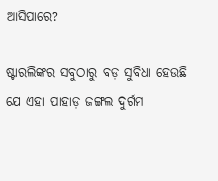ଆସିପାରେ?

ଷ୍ଟାରଲିଙ୍କର ସବୁଠାରୁ ବଡ଼ ସୁବିଧା ହେଉଛି ଯେ ଏହା ପାହାଡ଼ ଜଙ୍ଗଲ ଦୁର୍ଗମ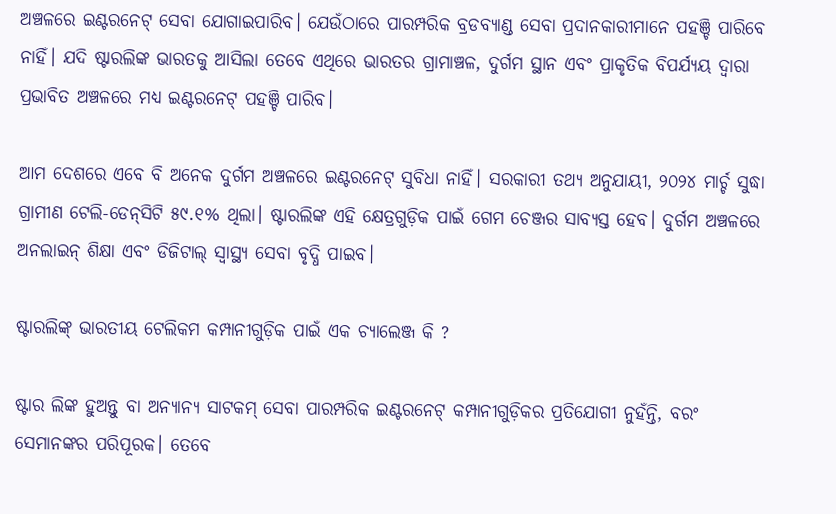ଅଞ୍ଚଳରେ ଇଣ୍ଟରନେଟ୍ ସେବା ଯୋଗାଇପାରିବ। ଯେଉଁଠାରେ ପାରମ୍ପରିକ ବ୍ରଡବ୍ୟାଣ୍ଡ ସେବା ପ୍ରଦାନକାରୀମାନେ ପହଞ୍ଚି ପାରିବେ ନାହିଁ। ଯଦି ଷ୍ଟାରଲିଙ୍କ ଭାରତକୁ ଆସିଲା ତେବେ ଏଥିରେ ଭାରତର ଗ୍ରାମାଞ୍ଚଳ, ଦୁର୍ଗମ ସ୍ଥାନ ଏବଂ ପ୍ରାକୃତିକ ବିପର୍ଯ୍ୟୟ ଦ୍ୱାରା ପ୍ରଭାବିତ ଅଞ୍ଚଳରେ ମଧ୍ୟ ଇଣ୍ଟରନେଟ୍‌ ପହଞ୍ଚି ପାରିବ।

ଆମ ଦେଶରେ ଏବେ ବି ଅନେକ ଦୁର୍ଗମ ଅଞ୍ଚଳରେ ଇଣ୍ଟରନେଟ୍ ସୁବିଧା ନାହିଁ। ସରକାରୀ ତଥ୍ୟ ଅନୁଯାୟୀ, ୨୦୨୪ ମାର୍ଚ୍ଚ ସୁଦ୍ଧା ଗ୍ରାମୀଣ ଟେଲି-ଡେନ୍‌ସିଟି ୫୯.୧% ଥିଲା। ଷ୍ଟାରଲିଙ୍କ ଏହି କ୍ଷେତ୍ରଗୁଡ଼ିକ ପାଇଁ ଗେମ ଚେଞ୍ଜର ସାବ୍ୟସ୍ତ ହେବ। ଦୁର୍ଗମ ଅଞ୍ଚଳରେ ଅନଲାଇନ୍ ଶିକ୍ଷା ଏବଂ ଡିଜିଟାଲ୍ ସ୍ୱାସ୍ଥ୍ୟ ସେବା ବୃଦ୍ଧି ପାଇବ।

ଷ୍ଟାରଲିଙ୍କ୍ ଭାରତୀୟ ଟେଲିକମ କମ୍ପାନୀଗୁଡ଼ିକ ପାଇଁ ଏକ ଚ୍ୟାଲେଞ୍ଜ କି ?

ଷ୍ଟାର ଲିଙ୍କ ହୁଅନ୍ତୁ ବା ଅନ୍ୟାନ୍ୟ ସାଟକମ୍ ସେବା ପାରମ୍ପରିକ ଇଣ୍ଟରନେଟ୍ କମ୍ପାନୀଗୁଡ଼ିକର ପ୍ରତିଯୋଗୀ ନୁହଁନ୍ତି, ବରଂ ସେମାନଙ୍କର ପରିପୂରକ। ତେବେ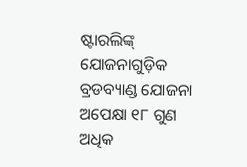ଷ୍ଟାରଲିଙ୍କ୍ ଯୋଜନାଗୁଡ଼ିକ ବ୍ରଡବ୍ୟାଣ୍ଡ ଯୋଜନା ଅପେକ୍ଷା ୧୮ ଗୁଣ ଅଧିକ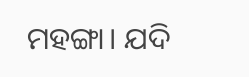ମହଙ୍ଗା। ଯଦି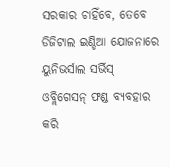ସରକାର ଚାହିଁବେ, ତେବେ ଡିଜିଟାଲ ଇଣ୍ଡିଆ ଯୋଜନାରେ ୟୁନିଭର୍ସାଲ ସର୍ଭିସ୍ ଓବ୍ଲିଗେସନ୍ ଫଣ୍ଡ ବ୍ୟବହାର କରି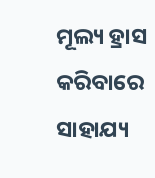ମୂଲ୍ୟ ହ୍ରାସ କରିବାରେ ସାହାଯ୍ୟ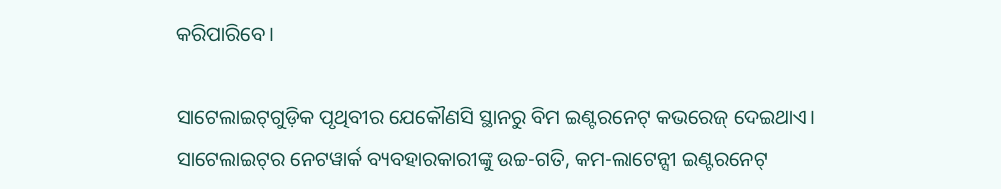କରିପାରିବେ।

ସାଟେଲାଇଟ୍‌ଗୁଡ଼ିକ ପୃଥିବୀର ଯେକୌଣସି ସ୍ଥାନରୁ ବିମ ଇଣ୍ଟରନେଟ୍ କଭରେଜ୍ ଦେଇଥାଏ। ସାଟେଲାଇଟ୍‌ର ନେଟୱାର୍କ ବ୍ୟବହାରକାରୀଙ୍କୁ ଉଚ୍ଚ-ଗତି, କମ-ଲାଟେନ୍ସୀ ଇଣ୍ଟରନେଟ୍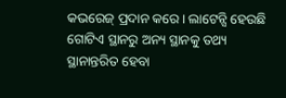କଭରେଜ୍ ପ୍ରଦାନ କରେ। ଲାଟେନ୍ସି ହେଉଛି ଗୋଟିଏ ସ୍ଥାନରୁ ଅନ୍ୟ ସ୍ଥାନକୁ ତଥ୍ୟ ସ୍ଥାନାନ୍ତରିତ ହେବା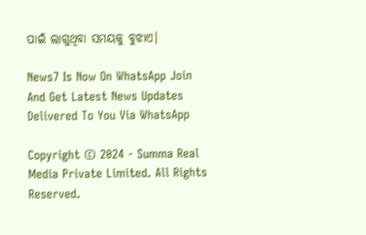ପାଇଁ ଲାଗୁଥିବା ସମୟକୁ ବୁଝାଏ।

News7 Is Now On WhatsApp Join And Get Latest News Updates Delivered To You Via WhatsApp

Copyright © 2024 - Summa Real Media Private Limited. All Rights Reserved.